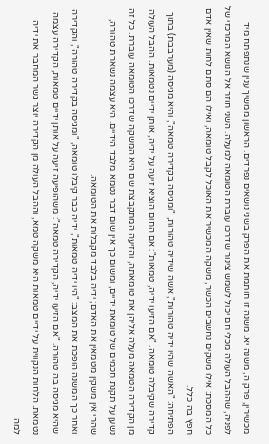מכשירין, פרק ה, משנה יא. משנה זו חותמת את הפרק בשני נושאים נפרדים. הראשון ממשיך ענין שנתפתח מיד לפניה, שההבל העולה מכלי חם יכול לשמש צינור שדרכו עוברת הטומאה למעלה. השני חוזר אל הנושא המרכזי של כל המסכת: אילו משקים נחשבים הכשר, משקה המכשיר את האוכל לקבל טומאה, ואילו הם סתם לחות שאין אדם חפץ בה כלל.
הפתיחה: "האשה שהיו ידיה טהורות", אשה שידיה טהורות, "ומגיסה בקדירה טמאה", והיא מגיסה (מערבבת) בתוך קדירה שקיבלה טומאה. "אם הזיעו ידיה, טמאות": אם החום הוציא זיעה על ידיה, אותן ידיים נטמאות. ההבל העולה מן הקדירה הטמאה מעלה אליהן את טומאתה, והזיעה המתקבצת שם היא המשקה שדרכו הטומאה עוברת. כל זה נשען על תקנת חכמים של טומאת ידיים, ומשום כך אין שום דבר נטמא מלבד הידיים. היא עצמה נשארת טהורה, שהרי אין משקין מטמאין את האדם; ידיה בלבד מקבלות את הטומאה.
ואחר כך המשנה הופכת את המצב: "היו ידיה טמאות", ידיה כבר קיבלו טומאה, "ומגיסה בקדירה טהורה", והקדירה שהיא מגיסה בה טהורה. "אם הזיעו ידיה, הקדירה טמאה": משהופיעה זיעה על אותן ידיים טמאות, הקדירה עצמה נטמאת. הלחות הנקווית על ידיים טמאות היא משקה טמא, וההבל העולה מן הקדירה יוצר גשר המחבר את ידיה למה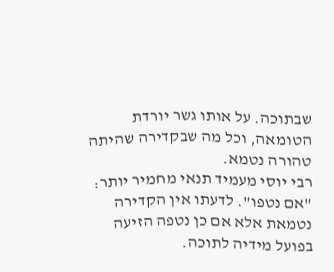שבתוכה. על אותו גשר יורדת הטומאה, וכל מה שבקדירה שהיתה טהורה נטמא.
רבי יוסי מעמיד תנאי מחמיר יותר: "אם נטפו". לדעתו אין הקדירה נטמאת אלא אם כן נטפה הזיעה בפועל מידיה לתוכה.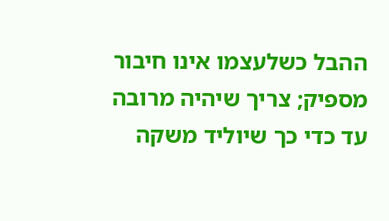ההבל כשלעצמו אינו חיבור מספיק; צריך שיהיה מרובה עד כדי כך שיוליד משקה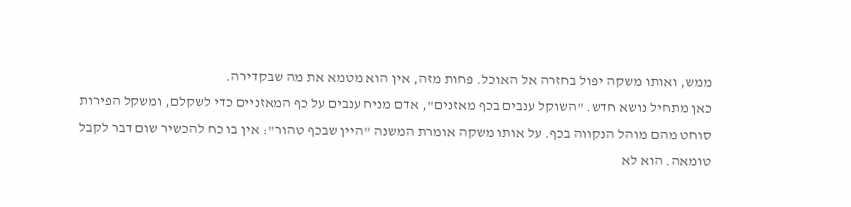ממש, ואותו משקה יפול בחזרה אל האוכל. פחות מזה, אין הוא מטמא את מה שבקדירה.
כאן מתחיל נושא חדש. "השוקל ענבים בכף מאזנים", אדם מניח ענבים על כף המאזניים כדי לשקלם, ומשקל הפירות סוחט מהם מוהל הנקווה בכף. על אותו משקה אומרת המשנה "היין שבכף טהור": אין בו כח להכשיר שום דבר לקבל טומאה. הוא לא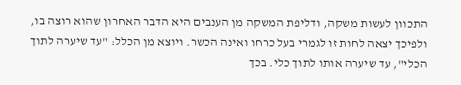התכוון לעשות משקה, ודליפת המשקה מן הענבים היא הדבר האחרון שהוא רוצה בו, ולפיכך יצאה לחות זו לגמרי בעל כרחו ואינה הכשר. ויוצא מן הכלל: "עד שיערה לתוך הכלי", עד שיערה אותו לתוך כלי. בכך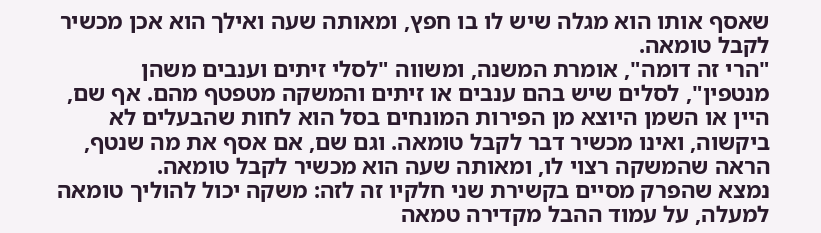שאסף אותו הוא מגלה שיש לו בו חפץ, ומאותה שעה ואילך הוא אכן מכשיר לקבל טומאה.
"הרי זה דומה", אומרת המשנה, ומשווה "לסלי זיתים וענבים משהן מנטפין", לסלים שיש בהם ענבים או זיתים והמשקה מטפטף מהם. אף שם, היין או השמן היוצא מן הפירות המונחים בסל הוא לחות שהבעלים לא ביקשוה, ואינו מכשיר דבר לקבל טומאה. וגם שם, אם אסף את מה שנטף, הראה שהמשקה רצוי לו, ומאותה שעה הוא מכשיר לקבל טומאה.
נמצא שהפרק מסיים בקשירת שני חלקיו זה לזה: משקה יכול להוליך טומאה למעלה, על עמוד ההבל מקדירה טמאה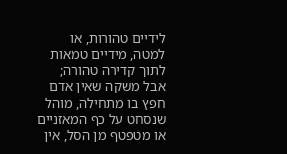לידיים טהורות, או למטה, מידיים טמאות לתוך קדירה טהורה; אבל משקה שאין אדם חפץ בו מתחילה, מוהל שנסחט על כף המאזניים או מטפטף מן הסל, אין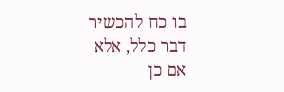בו כח להכשיר דבר כלל, אלא אם כן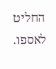החליט לאספו.